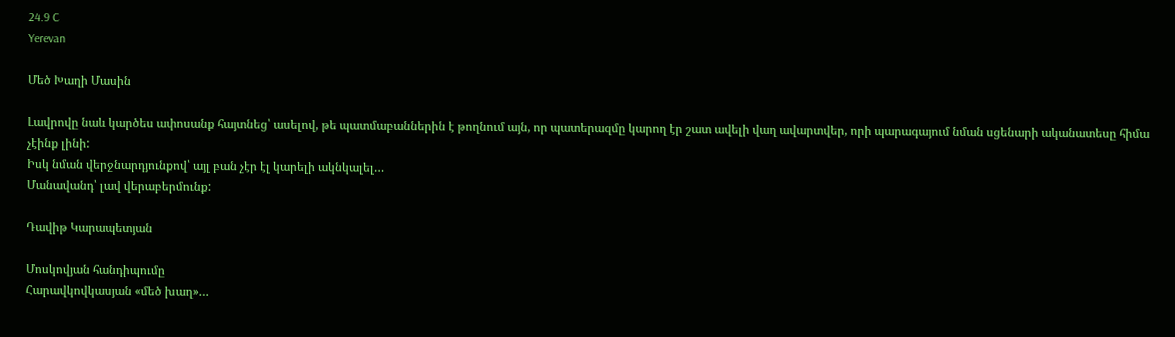24.9 C
Yerevan

Մեծ Խաղի Մասին

Լավրովը նաև կարծես ափոսանք հայտնեց՝ ասելով, թե պատմաբաններին է թողնում այն, որ պատերազմը կարող էր շատ ավելի վաղ ավարտվեր, որի պարագայում նման սցենարի ականատեսը հիմա չէինք լինի:
Իսկ նման վերջնարդյունքով՝ այլ բան չէր էլ կարելի ակնկալել…
Մանավանդ՝ լավ վերաբերմունք:

Դավիթ Կարապետյան

Մոսկովյան հանդիպումը
Հարավկովկասյան «մեծ խաղ»…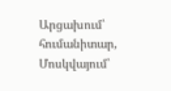Արցախում՝ հումանիտար,
Մոսկվայում՝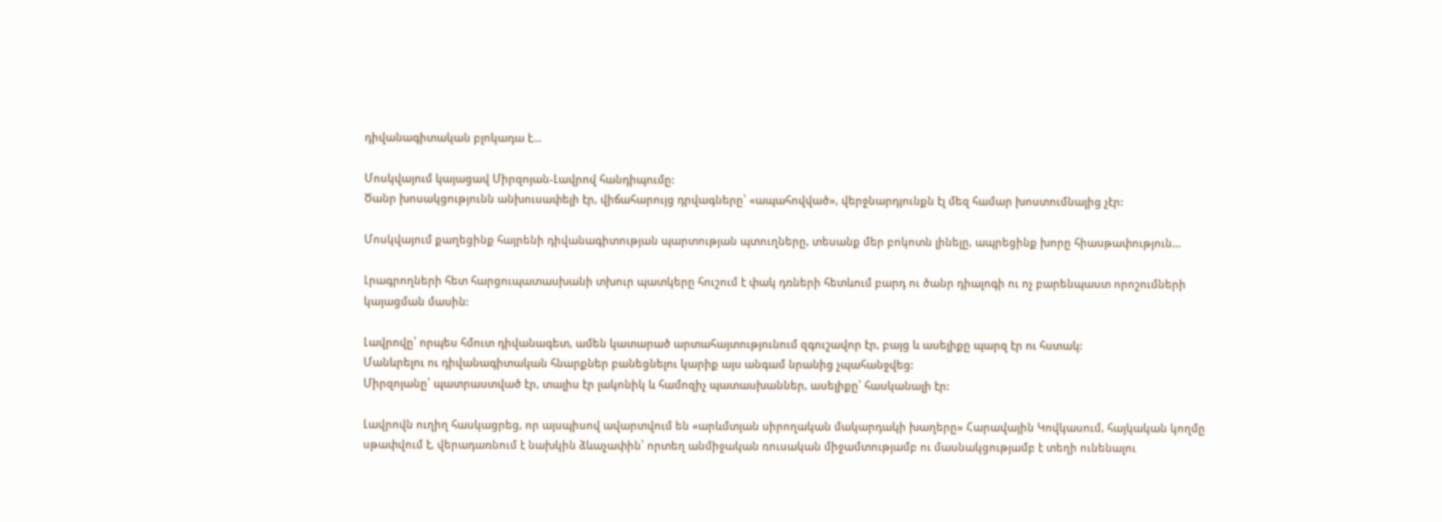դիվանագիտական բլոկադա է…

Մոսկվայում կայացավ Միրզոյան-Լավրով հանդիպումը:
Ծանր խոսակցությունն անխուսափելի էր, վիճահարույց դրվագները՝ «ապահովված», վերջնարդյունքն էլ մեզ համար խոստումնալից չէր:

Մոսկվայում քաղեցինք հայրենի դիվանագիտության պարտության պտուղները, տեսանք մեր բոկոտն լինելը, ապրեցինք խորը հիասթափություն…

Լրագրողների հետ հարցուպատասխանի տխուր պատկերը հուշում է փակ դռների հետևում բարդ ու ծանր դիալոգի ու ոչ բարենպաստ որոշումների կայացման մասին:

Լավրովը՝ որպես հմուտ դիվանագետ, ամեն կատարած արտահայտությունում զգուշավոր էր, բայց և ասելիքը պարզ էր ու հստակ:
Մանևրելու ու դիվանագիտական հնարքներ բանեցնելու կարիք այս անգամ նրանից չպահանջվեց:
Միրզոյանը՝ պատրաստված էր, տալիս էր լակոնիկ և համոզիչ պատասխաններ, ասելիքը՝ հասկանալի էր:

Լավրովն ուղիղ հասկացրեց, որ այսպիսով ավարտվում են «արևմտյան սիրողական մակարդակի խաղերը» Հարավային Կովկասում, հայկական կողմը սթափվում է, վերադառնում է նախկին ձևաչափին՝ որտեղ անմիջական ռուսական միջամտությամբ ու մասնակցությամբ է տեղի ունենալու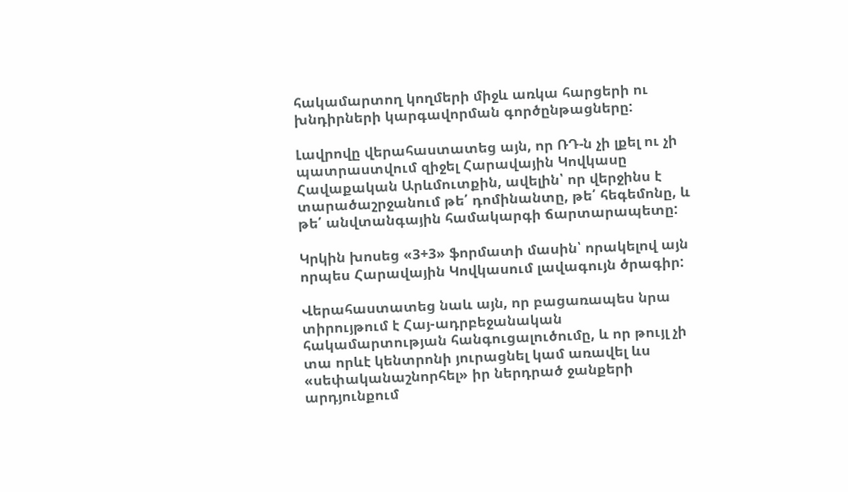հակամարտող կողմերի միջև առկա հարցերի ու խնդիրների կարգավորման գործընթացները:

Լավրովը վերահաստատեց այն, որ ՌԴ‑ն չի լքել ու չի պատրաստվում զիջել Հարավային Կովկասը Հավաքական Արևմուտքին, ավելին՝ որ վերջինս է տարածաշրջանում թե՛ դոմինանտը, թե՛ հեգեմոնը, և թե՛ անվտանգային համակարգի ճարտարապետը:

Կրկին խոսեց «3+3» ֆորմատի մասին՝ որակելով այն որպես Հարավային Կովկասում լավագույն ծրագիր:

Վերահաստատեց նաև այն, որ բացառապես նրա տիրույթում է Հայ-ադրբեջանական հակամարտության հանգուցալուծումը, և որ թույլ չի տա որևէ կենտրոնի յուրացնել կամ առավել ևս «սեփականաշնորհել» իր ներդրած ջանքերի արդյունքում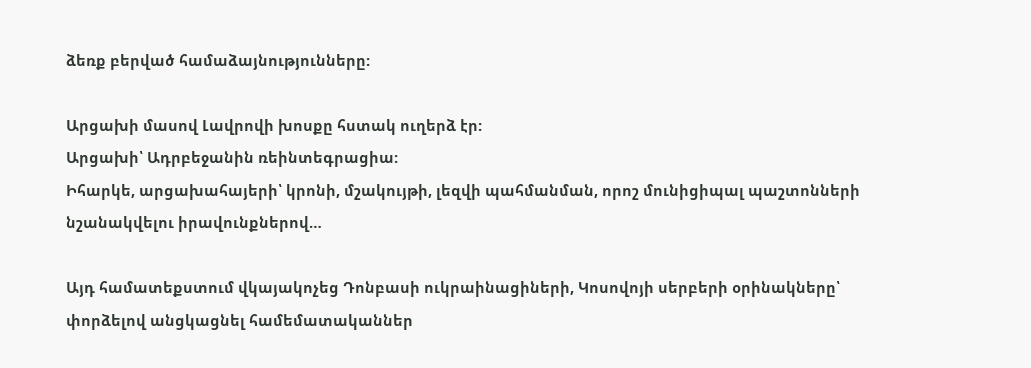ձեռք բերված համաձայնությունները:

Արցախի մասով Լավրովի խոսքը հստակ ուղերձ էր:
Արցախի՝ Ադրբեջանին ռեինտեգրացիա:
Իհարկե, արցախահայերի՝ կրոնի, մշակույթի, լեզվի պահմանման, որոշ մունիցիպալ պաշտոնների նշանակվելու իրավունքներով…

Այդ համատեքստում վկայակոչեց Դոնբասի ուկրաինացիների, Կոսովոյի սերբերի օրինակները՝ փորձելով անցկացնել համեմատականներ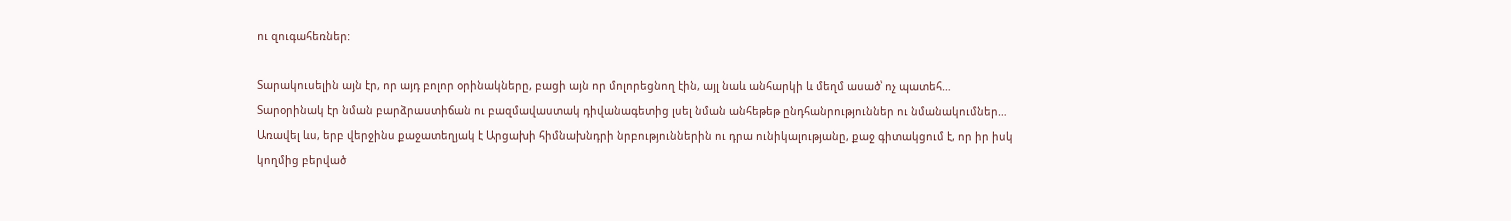ու զուգահեռներ:

Տարակուսելին այն էր, որ այդ բոլոր օրինակները, բացի այն որ մոլորեցնող էին, այլ նաև անհարկի և մեղմ ասած՝ ոչ պատեհ…
Տարօրինակ էր նման բարձրաստիճան ու բազմավաստակ դիվանագետից լսել նման անհեթեթ ընդհանրություններ ու նմանակումներ…
Առավել ևս, երբ վերջինս քաջատեղյակ է Արցախի հիմնախնդրի նրբություններին ու դրա ունիկալությանը, քաջ գիտակցում է, որ իր իսկ կողմից բերված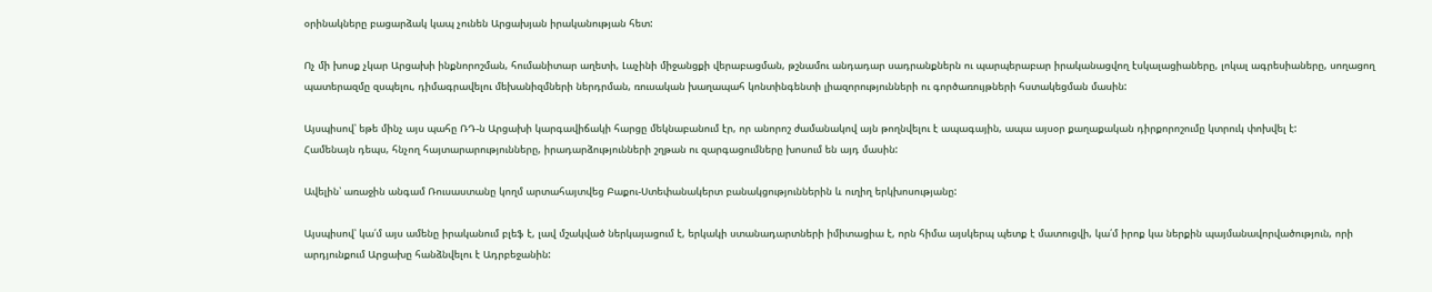օրինակները բացարձակ կապ չունեն Արցախյան իրականության հետ:

Ոչ մի խոսք չկար Արցախի ինքնորոշման, հումանիտար աղետի, Լաչինի միջանցքի վերաբացման, թշնամու անդադար սադրանքներն ու պարպերաբար իրականացվող էսկալացիաները, լոկալ ագրեսիաները, սողացող պատերազմը զսպելու, դիմագրավելու մեխանիզմների ներդրման, ռուսական խաղապահ կոնտինգենտի լիազորությունների ու գործառույթների հստակեցման մասին:

Այսպիսով՝ եթե մինչ այս պահը ՌԴ‑ն Արցախի կարգավիճակի հարցը մեկնաբանում էր, որ անորոշ ժամանակով այն թողնվելու է ապագային, ապա այսօր քաղաքական դիրքորոշումը կտրուկ փոխվել է:
Համենայն դեպս, հնչող հայտարարությունները, իրադարձությունների շղթան ու զարգացումները խոսում են այդ մասին:

Ավելին՝ առաջին անգամ Ռուսաստանը կողմ արտահայտվեց Բաքու-Ստեփանակերտ բանակցություններին և ուղիղ երկխոսությանը:

Այսպիսով՝ կա՛մ այս ամենը իրականում բլեֆ է, լավ մշակված ներկայացում է, երկակի ստանադարտների իմիտացիա է, որն հիմա այսկերպ պետք է մատուցվի, կա՛մ իրոք կա ներքին պայմանավորվածություն, որի արդյունքում Արցախը հանձնվելու է Ադրբեջանին: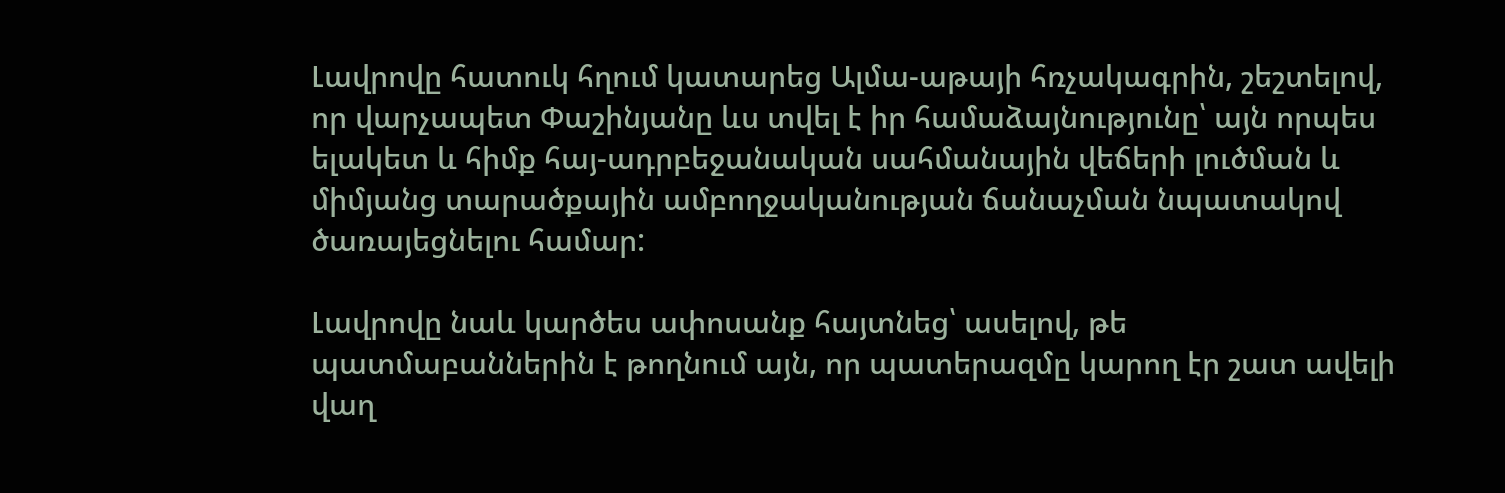Լավրովը հատուկ հղում կատարեց Ալմա-աթայի հռչակագրին, շեշտելով, որ վարչապետ Փաշինյանը ևս տվել է իր համաձայնությունը՝ այն որպես ելակետ և հիմք հայ-ադրբեջանական սահմանային վեճերի լուծման և միմյանց տարածքային ամբողջականության ճանաչման նպատակով ծառայեցնելու համար:

Լավրովը նաև կարծես ափոսանք հայտնեց՝ ասելով, թե պատմաբաններին է թողնում այն, որ պատերազմը կարող էր շատ ավելի վաղ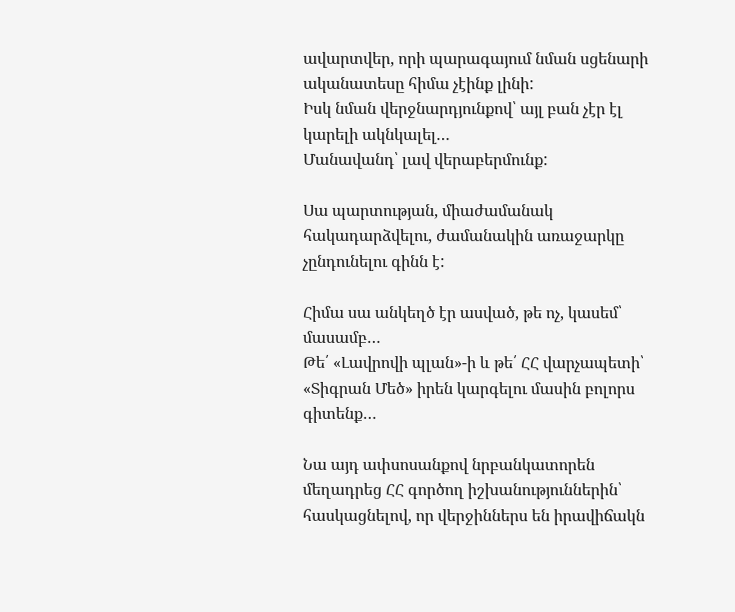ավարտվեր, որի պարագայում նման սցենարի ականատեսը հիմա չէինք լինի:
Իսկ նման վերջնարդյունքով՝ այլ բան չէր էլ կարելի ակնկալել…
Մանավանդ՝ լավ վերաբերմունք:

Սա պարտության, միաժամանակ հակադարձվելու, ժամանակին առաջարկը չընդունելու գինն է:

Հիմա սա անկեղծ էր ասված, թե ոչ, կասեմ՝ մասամբ…
Թե՛ «Լավրովի պլան»-ի և թե՛ ՀՀ վարչապետի՝ «Տիգրան Մեծ» իրեն կարգելու մասին բոլորս գիտենք…

Նա այդ ափսոսանքով նրբանկատորեն մեղադրեց ՀՀ գործող իշխանություններին՝ հասկացնելով, որ վերջիններս են իրավիճակն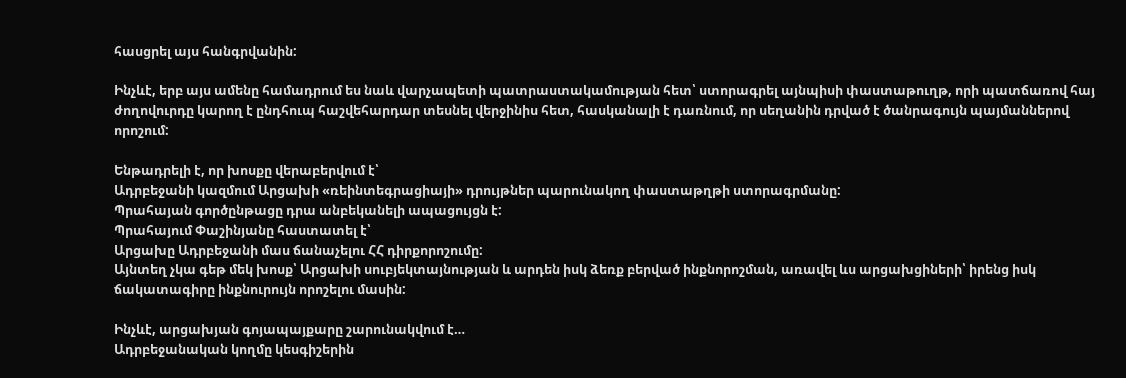հասցրել այս հանգրվանին:

Ինչևէ, երբ այս ամենը համադրում ես նաև վարչապետի պատրաստակամության հետ՝ ստորագրել այնպիսի փաստաթուղթ, որի պատճառով հայ ժողովուրդը կարող է ընդհուպ հաշվեհարդար տեսնել վերջինիս հետ, հասկանալի է դառնում, որ սեղանին դրված է ծանրագույն պայմաններով որոշում:

Ենթադրելի է, որ խոսքը վերաբերվում է՝
Ադրբեջանի կազմում Արցախի «ռեինտեգրացիայի» դրույթներ պարունակող փաստաթղթի ստորագրմանը:
Պրահայան գործընթացը դրա անբեկանելի ապացույցն է:
Պրահայում Փաշինյանը հաստատել է՝
Արցախը Ադրբեջանի մաս ճանաչելու ՀՀ դիրքորոշումը:
Այնտեղ չկա գեթ մեկ խոսք՝ Արցախի սուբյեկտայնության և արդեն իսկ ձեռք բերված ինքնորոշման, առավել ևս արցախցիների՝ իրենց իսկ ճակատագիրը ինքնուրույն որոշելու մասին:

Ինչևէ, արցախյան գոյապայքարը շարունակվում է…
Ադրբեջանական կողմը կեսգիշերին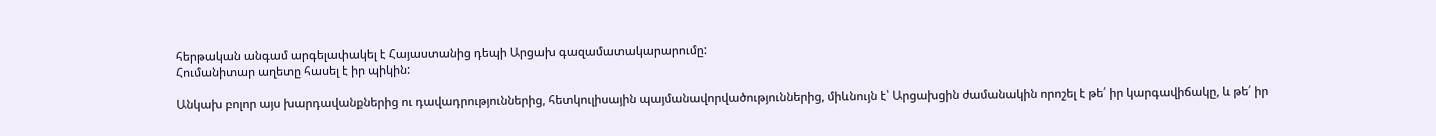հերթական անգամ արգելափակել է Հայաստանից դեպի Արցախ գազամատակարարումը:
Հումանիտար աղետը հասել է իր պիկին:

Անկախ բոլոր այս խարդավանքներից ու դավադրություններից, հետկուլիսային պայմանավորվածություններից, միևնույն է՝ Արցախցին ժամանակին որոշել է թե՛ իր կարգավիճակը, և թե՛ իր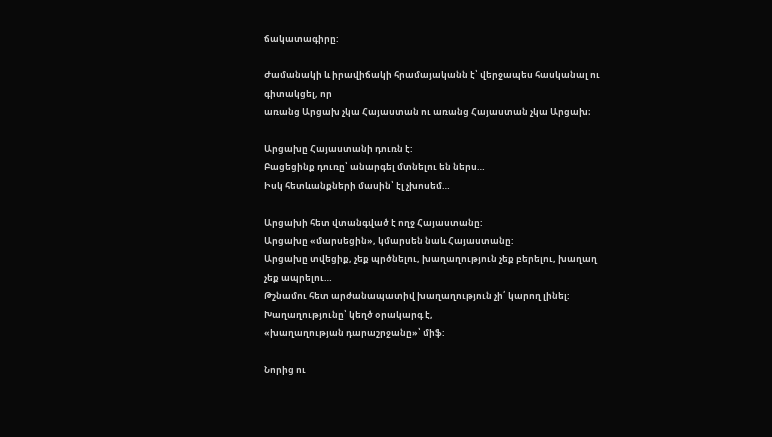ճակատագիրը:

Ժամանակի և իրավիճակի հրամայականն է՝ վերջապես հասկանալ ու գիտակցել, որ
առանց Արցախ չկա Հայաստան ու առանց Հայաստան չկա Արցախ։

Արցախը Հայաստանի դուռն է:
Բացեցինք դուռը՝ անարգել մտնելու են ներս…
Իսկ հետևանքների մասին՝ էլ չխոսեմ…

Արցախի հետ վտանգված է ողջ Հայաստանը:
Արցախը «մարսեցին», կմարսեն նաև Հայաստանը:
Արցախը տվեցիք, չեք պրծնելու, խաղաղություն չեք բերելու, խաղաղ չեք ապրելու…
Թշնամու հետ արժանապատիվ խաղաղություն չի՛ կարող լինել:
Խաղաղությունը՝ կեղծ օրակարգ է,
«խաղաղության դարաշրջանը»՝ միֆ:

Նորից ու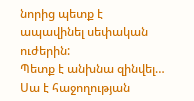նորից պետք է ապավինել սեփական ուժերին:
Պետք է անխնա զինվել…
Սա է հաջողության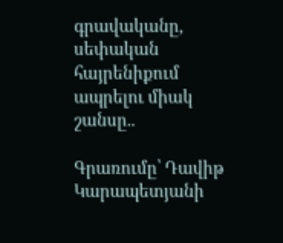գրավականը, սեփական հայրենիքում ապրելու միակ շանսը..

Գրառումը՝ Դավիթ Կարապետյանի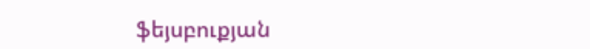ֆեյսբուքյան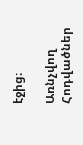էջից։

Առնչվող Հոդվածներ